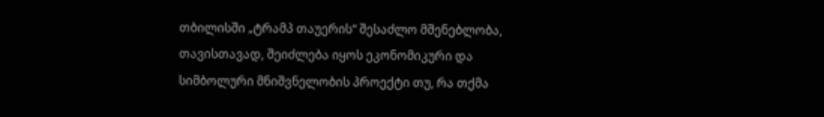თბილისში „ტრამპ თაუერის“ შესაძლო მშენებლობა, თავისთავად, შეიძლება იყოს ეკონომიკური და სიმბოლური მნიშვნელობის პროექტი თუ, რა თქმა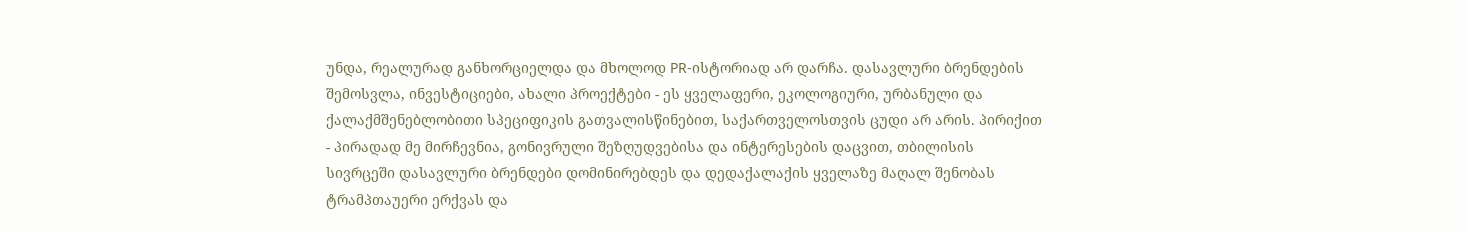უნდა, რეალურად განხორციელდა და მხოლოდ PR-ისტორიად არ დარჩა. დასავლური ბრენდების შემოსვლა, ინვესტიციები, ახალი პროექტები - ეს ყველაფერი, ეკოლოგიური, ურბანული და ქალაქმშენებლობითი სპეციფიკის გათვალისწინებით, საქართველოსთვის ცუდი არ არის. პირიქით - პირადად მე მირჩევნია, გონივრული შეზღუდვებისა და ინტერესების დაცვით, თბილისის სივრცეში დასავლური ბრენდები დომინირებდეს და დედაქალაქის ყველაზე მაღალ შენობას ტრამპთაუერი ერქვას და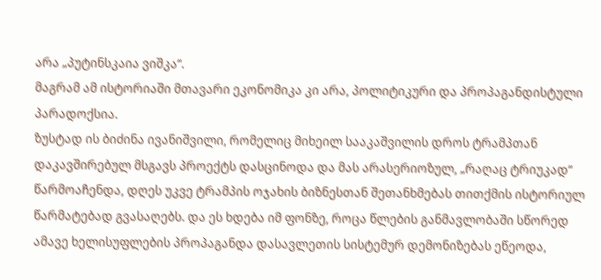არა „პუტინსკაია ვიშკა“.
მაგრამ ამ ისტორიაში მთავარი ეკონომიკა კი არა, პოლიტიკური და პროპაგანდისტული პარადოქსია.
ზუსტად ის ბიძინა ივანიშვილი, რომელიც მიხეილ სააკაშვილის დროს ტრამპთან დაკავშირებულ მსგავს პროექტს დასცინოდა და მას არასერიოზულ, „რაღაც ტრიუკად“ წარმოაჩენდა, დღეს უკვე ტრამპის ოჯახის ბიზნესთან შეთანხმებას თითქმის ისტორიულ წარმატებად გვასაღებს. და ეს ხდება იმ ფონზე, როცა წლების განმავლობაში სწორედ ამავე ხელისუფლების პროპაგანდა დასავლეთის სისტემურ დემონიზებას ეწეოდა,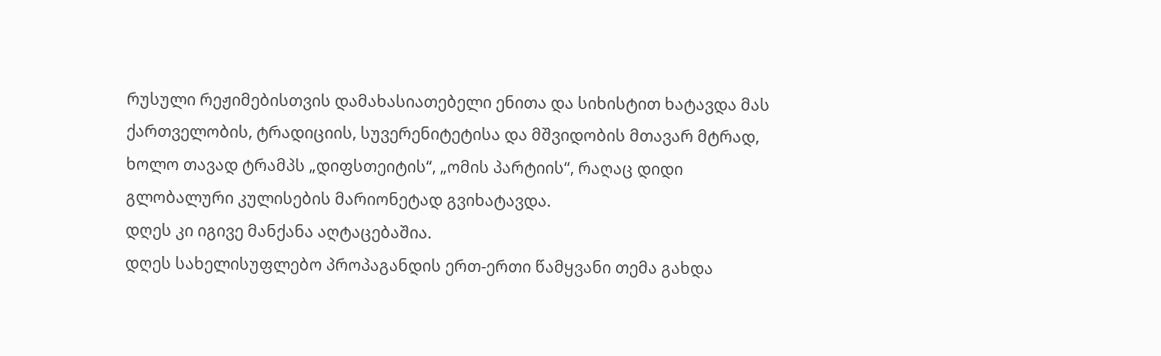რუსული რეჟიმებისთვის დამახასიათებელი ენითა და სიხისტით ხატავდა მას ქართველობის, ტრადიციის, სუვერენიტეტისა და მშვიდობის მთავარ მტრად, ხოლო თავად ტრამპს „დიფსთეიტის“, „ომის პარტიის“, რაღაც დიდი გლობალური კულისების მარიონეტად გვიხატავდა.
დღეს კი იგივე მანქანა აღტაცებაშია.
დღეს სახელისუფლებო პროპაგანდის ერთ-ერთი წამყვანი თემა გახდა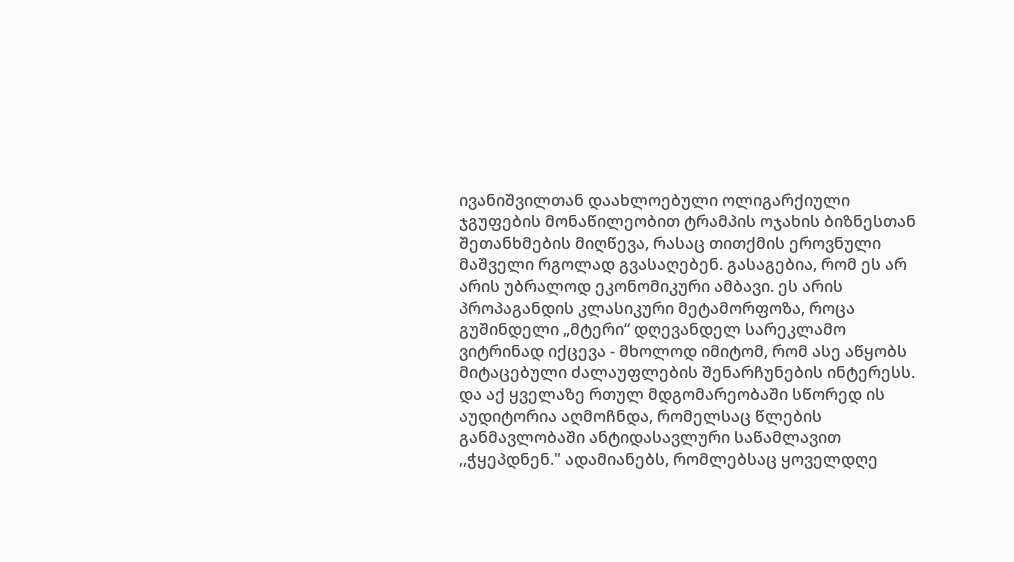ივანიშვილთან დაახლოებული ოლიგარქიული ჯგუფების მონაწილეობით ტრამპის ოჯახის ბიზნესთან შეთანხმების მიღწევა, რასაც თითქმის ეროვნული მაშველი რგოლად გვასაღებენ. გასაგებია, რომ ეს არ არის უბრალოდ ეკონომიკური ამბავი. ეს არის პროპაგანდის კლასიკური მეტამორფოზა, როცა გუშინდელი „მტერი“ დღევანდელ სარეკლამო ვიტრინად იქცევა - მხოლოდ იმიტომ, რომ ასე აწყობს მიტაცებული ძალაუფლების შენარჩუნების ინტერესს.
და აქ ყველაზე რთულ მდგომარეობაში სწორედ ის აუდიტორია აღმოჩნდა, რომელსაც წლების განმავლობაში ანტიდასავლური საწამლავით ,,ჭყეპდნენ." ადამიანებს, რომლებსაც ყოველდღე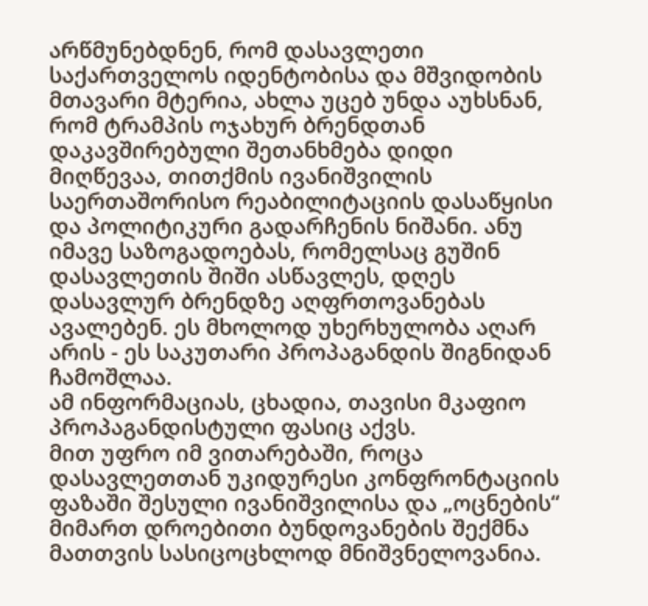არწმუნებდნენ, რომ დასავლეთი საქართველოს იდენტობისა და მშვიდობის მთავარი მტერია, ახლა უცებ უნდა აუხსნან, რომ ტრამპის ოჯახურ ბრენდთან დაკავშირებული შეთანხმება დიდი მიღწევაა, თითქმის ივანიშვილის საერთაშორისო რეაბილიტაციის დასაწყისი და პოლიტიკური გადარჩენის ნიშანი. ანუ იმავე საზოგადოებას, რომელსაც გუშინ დასავლეთის შიში ასწავლეს, დღეს დასავლურ ბრენდზე აღფრთოვანებას ავალებენ. ეს მხოლოდ უხერხულობა აღარ არის - ეს საკუთარი პროპაგანდის შიგნიდან ჩამოშლაა.
ამ ინფორმაციას, ცხადია, თავისი მკაფიო პროპაგანდისტული ფასიც აქვს.
მით უფრო იმ ვითარებაში, როცა დასავლეთთან უკიდურესი კონფრონტაციის ფაზაში შესული ივანიშვილისა და „ოცნების“ მიმართ დროებითი ბუნდოვანების შექმნა მათთვის სასიცოცხლოდ მნიშვნელოვანია.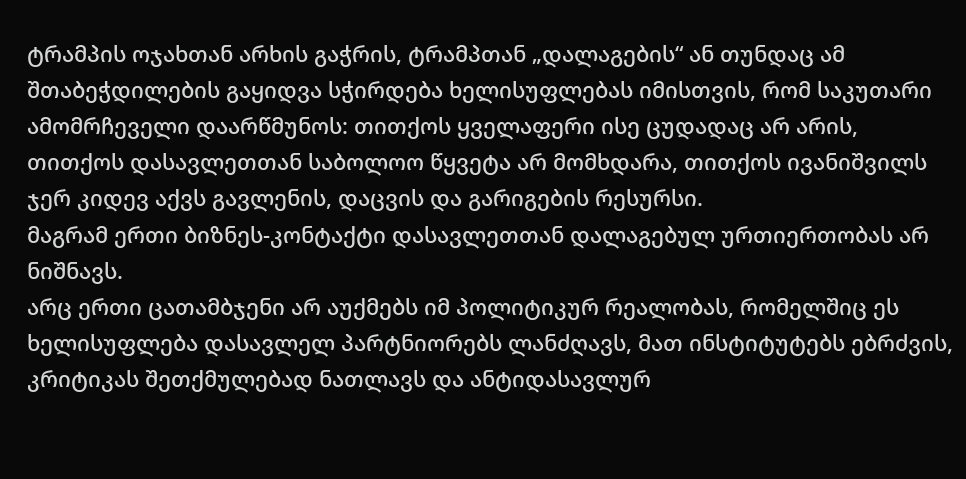ტრამპის ოჯახთან არხის გაჭრის, ტრამპთან „დალაგების“ ან თუნდაც ამ შთაბეჭდილების გაყიდვა სჭირდება ხელისუფლებას იმისთვის, რომ საკუთარი ამომრჩეველი დაარწმუნოს: თითქოს ყველაფერი ისე ცუდადაც არ არის, თითქოს დასავლეთთან საბოლოო წყვეტა არ მომხდარა, თითქოს ივანიშვილს ჯერ კიდევ აქვს გავლენის, დაცვის და გარიგების რესურსი.
მაგრამ ერთი ბიზნეს-კონტაქტი დასავლეთთან დალაგებულ ურთიერთობას არ ნიშნავს.
არც ერთი ცათამბჯენი არ აუქმებს იმ პოლიტიკურ რეალობას, რომელშიც ეს ხელისუფლება დასავლელ პარტნიორებს ლანძღავს, მათ ინსტიტუტებს ებრძვის, კრიტიკას შეთქმულებად ნათლავს და ანტიდასავლურ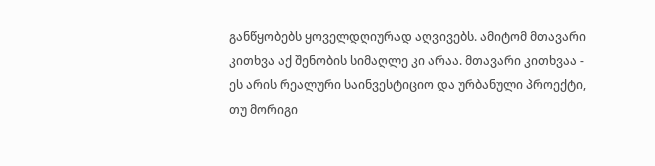განწყობებს ყოველდღიურად აღვივებს. ამიტომ მთავარი კითხვა აქ შენობის სიმაღლე კი არაა. მთავარი კითხვაა - ეს არის რეალური საინვესტიციო და ურბანული პროექტი, თუ მორიგი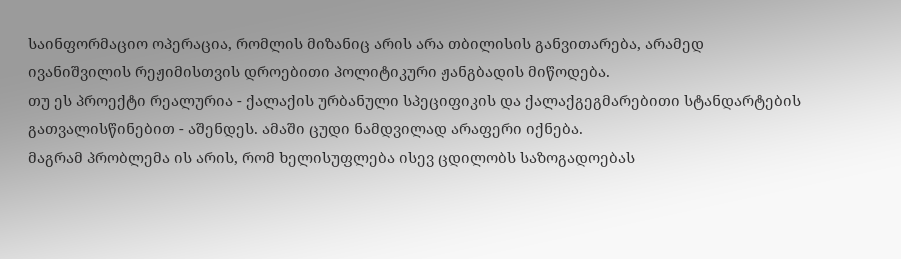საინფორმაციო ოპერაცია, რომლის მიზანიც არის არა თბილისის განვითარება, არამედ ივანიშვილის რეჟიმისთვის დროებითი პოლიტიკური ჟანგბადის მიწოდება.
თუ ეს პროექტი რეალურია - ქალაქის ურბანული სპეციფიკის და ქალაქგეგმარებითი სტანდარტების გათვალისწინებით - აშენდეს. ამაში ცუდი ნამდვილად არაფერი იქნება.
მაგრამ პრობლემა ის არის, რომ ხელისუფლება ისევ ცდილობს საზოგადოებას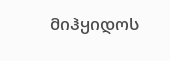მიჰყიდოს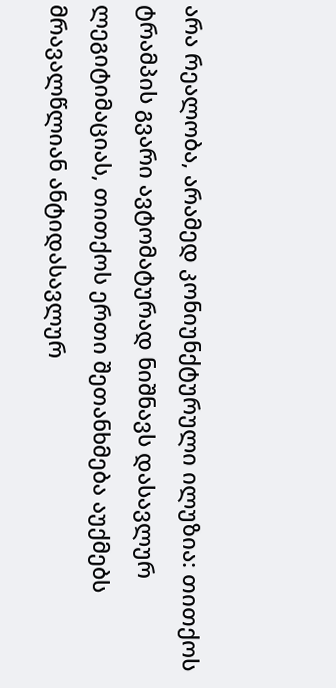არა რეალობა, არამედ კონიუნქტურული ილუზია: თითქოს ტრამპის გვარი ავტომატურად ნიშნავს დასავლურ ლეგიტიმაციას, თითქოს ერთი შეთანხმება აუქმებს მრავალწლიან ანტიდასავლურ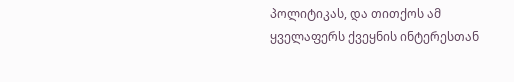პოლიტიკას, და თითქოს ამ ყველაფერს ქვეყნის ინტერესთან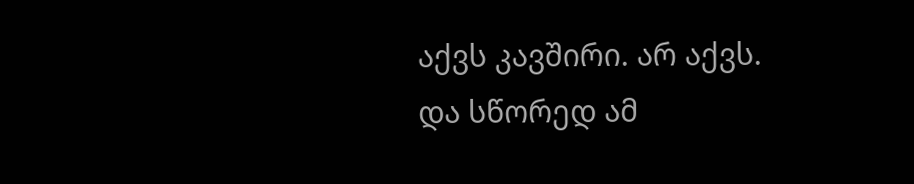აქვს კავშირი. არ აქვს.
და სწორედ ამ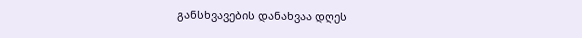განსხვავების დანახვაა დღეს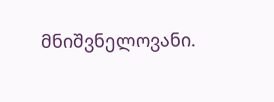მნიშვნელოვანი.